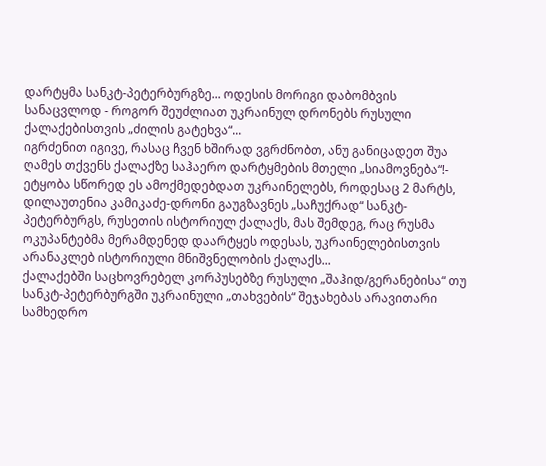დარტყმა სანკტ-პეტერბურგზე... ოდესის მორიგი დაბომბვის სანაცვლოდ - როგორ შეუძლიათ უკრაინულ დრონებს რუსული ქალაქებისთვის „ძილის გატეხვა“...
იგრძენით იგივე, რასაც ჩვენ ხშირად ვგრძნობთ, ანუ განიცადეთ შუა ღამეს თქვენს ქალაქზე საჰაერო დარტყმების მთელი „სიამოვნება“!- ეტყობა სწორედ ეს ამოქმედებდათ უკრაინელებს, როდესაც 2 მარტს, დილაუთენია კამიკაძე-დრონი გაუგზავნეს „საჩუქრად“ სანკტ-პეტერბურგს, რუსეთის ისტორიულ ქალაქს, მას შემდეგ, რაც რუსმა ოკუპანტებმა მერამდენედ დაარტყეს ოდესას, უკრაინელებისთვის არანაკლებ ისტორიული მნიშვნელობის ქალაქს...
ქალაქებში საცხოვრებელ კორპუსებზე რუსული „შაჰიდ/გერანებისა“ თუ სანკტ-პეტერბურგში უკრაინული „თახვების“ შეჯახებას არავითარი სამხედრო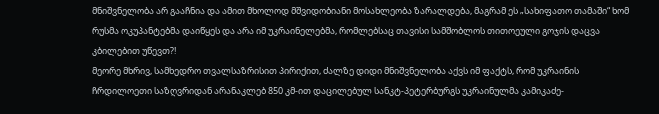მნიშვნელობა არ გააჩნია და ამით მხოლოდ მშვიდობიანი მოსახლეობა ზარალდება, მაგრამ ეს „სახიფათო თამაში“ ხომ რუსმა ოკუპანტებმა დაიწყეს და არა იმ უკრაინელებმა, რომლებსაც თავისი სამშობლოს თითოეული გოჯის დაცვა კბილებით უწევთ?!
მეორე მხრივ, სამხედრო თვალსაზრისით პირიქით, ძალზე დიდი მნიშვნელობა აქვს იმ ფაქტს, რომ უკრაინის ჩრდილოეთი საზღვრიდან არანაკლებ 850 კმ-ით დაცილებულ სანკტ-პეტერბურგს უკრაინულმა კამიკაძე-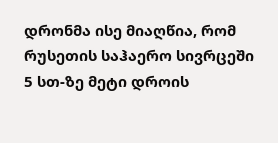დრონმა ისე მიაღწია, რომ რუსეთის საჰაერო სივრცეში 5 სთ-ზე მეტი დროის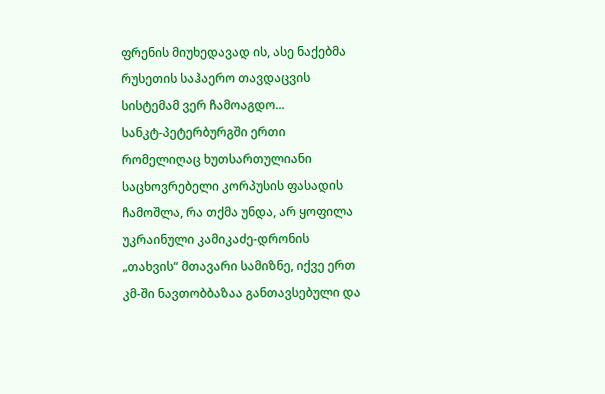ფრენის მიუხედავად ის, ასე ნაქებმა რუსეთის საჰაერო თავდაცვის სისტემამ ვერ ჩამოაგდო...
სანკტ-პეტერბურგში ერთი რომელიღაც ხუთსართულიანი საცხოვრებელი კორპუსის ფასადის ჩამოშლა, რა თქმა უნდა, არ ყოფილა უკრაინული კამიკაძე-დრონის „თახვის“ მთავარი სამიზნე, იქვე ერთ კმ-ში ნავთობბაზაა განთავსებული და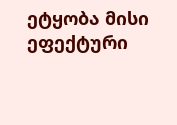ეტყობა მისი ეფექტური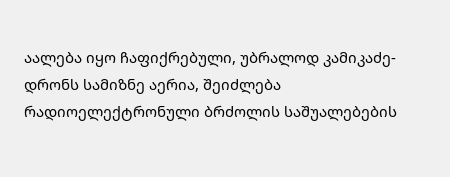აალება იყო ჩაფიქრებული, უბრალოდ კამიკაძე-დრონს სამიზნე აერია, შეიძლება რადიოელექტრონული ბრძოლის საშუალებების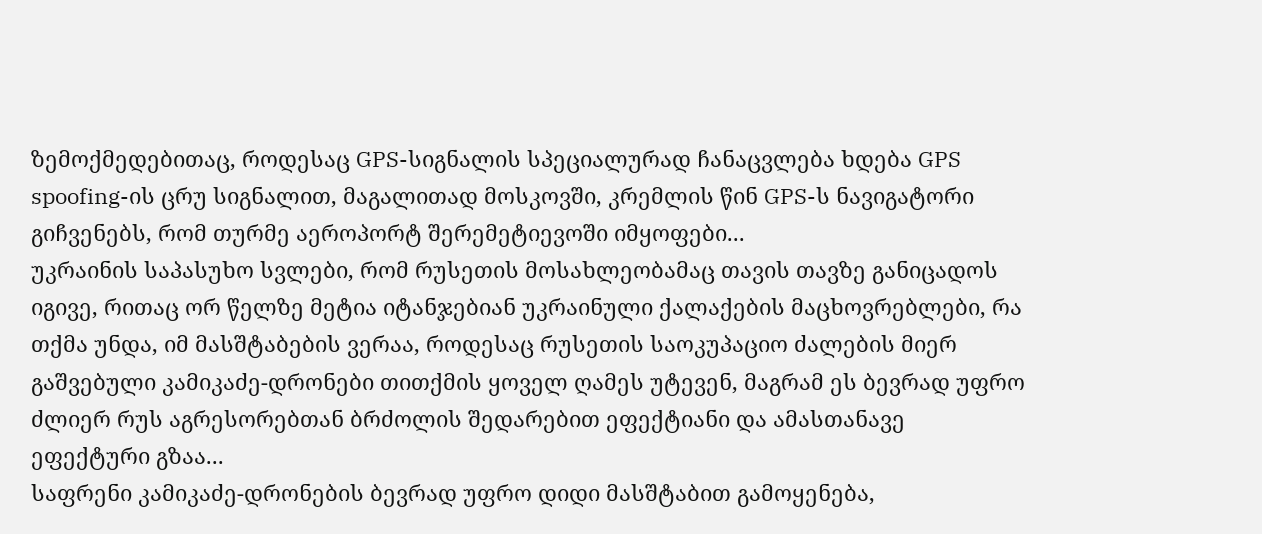ზემოქმედებითაც, როდესაც GPS-სიგნალის სპეციალურად ჩანაცვლება ხდება GPS spoofing-ის ცრუ სიგნალით, მაგალითად მოსკოვში, კრემლის წინ GPS-ს ნავიგატორი გიჩვენებს, რომ თურმე აეროპორტ შერემეტიევოში იმყოფები...
უკრაინის საპასუხო სვლები, რომ რუსეთის მოსახლეობამაც თავის თავზე განიცადოს იგივე, რითაც ორ წელზე მეტია იტანჯებიან უკრაინული ქალაქების მაცხოვრებლები, რა თქმა უნდა, იმ მასშტაბების ვერაა, როდესაც რუსეთის საოკუპაციო ძალების მიერ გაშვებული კამიკაძე-დრონები თითქმის ყოველ ღამეს უტევენ, მაგრამ ეს ბევრად უფრო ძლიერ რუს აგრესორებთან ბრძოლის შედარებით ეფექტიანი და ამასთანავე ეფექტური გზაა...
საფრენი კამიკაძე-დრონების ბევრად უფრო დიდი მასშტაბით გამოყენება,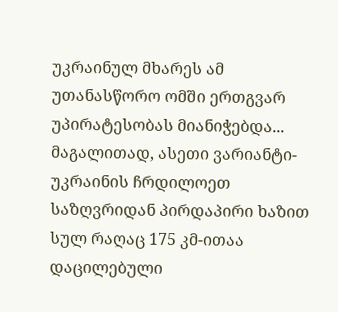უკრაინულ მხარეს ამ უთანასწორო ომში ერთგვარ უპირატესობას მიანიჭებდა...
მაგალითად, ასეთი ვარიანტი-უკრაინის ჩრდილოეთ საზღვრიდან პირდაპირი ხაზით სულ რაღაც 175 კმ-ითაა დაცილებული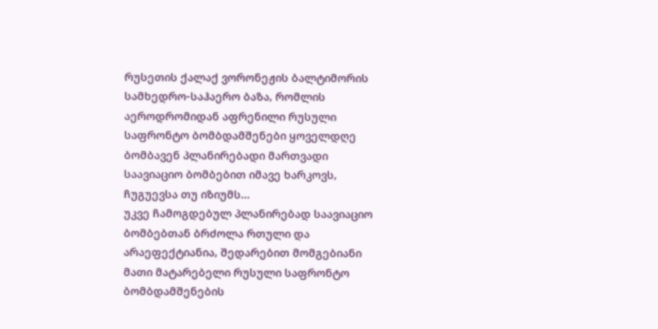რუსეთის ქალაქ ვორონეჟის ბალტიმორის სამხედრო-საჰაერო ბაზა, რომლის აეროდრომიდან აფრენილი რუსული საფრონტო ბომბდამშენები ყოველდღე ბომბავენ პლანირებადი მართვადი საავიაციო ბომბებით იმავე ხარკოვს, ჩუგუევსა თუ იზიუმს...
უკვე ჩამოგდებულ პლანირებად საავიაციო ბომბებთან ბრძოლა რთული და არაეფექტიანია, შედარებით მომგებიანი მათი მატარებელი რუსული საფრონტო ბომბდამშენების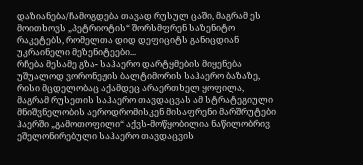დაზიანება/ჩამოგდება თავად რუსულ ცაში, მაგრამ ეს მოითხოვს „პეტრიოტის“ შორსმფრენ საზენიტო რაკეტებს, რომელთა დიდ დეფიციტს განიცდიან უკრაინელი მეზენიტეები...
რჩება მესამე გზა- საჰაერო დარტყმების მიყენება უშუალოდ ვორონეჟის ბალტიმორის საჰაერო ბაზაზე, რისი მცდელობაც აქამდეც არაერთხელ ყოფილა, მაგრამ რუსეთის საჰაერო თავდაცვას ამ სტრატეგიული მნიშვნელობის აეროდრომისკენ მისაფრენი მარშრუტები ჰაერში „გამოთოფილი“ აქვს-მოწყობილია ნაწილობრივ ეშელონირებული საჰაერო თავდაცვის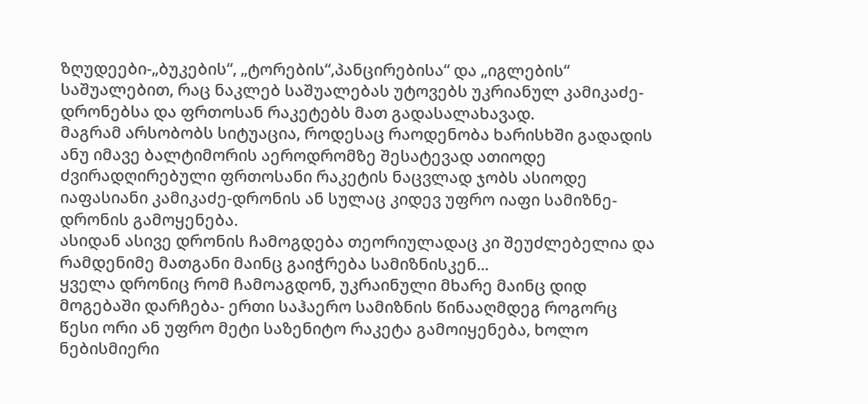ზღუდეები-„ბუკების“, „ტორების“,პანცირებისა“ და „იგლების“ საშუალებით, რაც ნაკლებ საშუალებას უტოვებს უკრიანულ კამიკაძე-დრონებსა და ფრთოსან რაკეტებს მათ გადასალახავად.
მაგრამ არსობობს სიტუაცია, როდესაც რაოდენობა ხარისხში გადადის ანუ იმავე ბალტიმორის აეროდრომზე შესატევად ათიოდე ძვირადღირებული ფრთოსანი რაკეტის ნაცვლად ჯობს ასიოდე იაფასიანი კამიკაძე-დრონის ან სულაც კიდევ უფრო იაფი სამიზნე-დრონის გამოყენება.
ასიდან ასივე დრონის ჩამოგდება თეორიულადაც კი შეუძლებელია და რამდენიმე მათგანი მაინც გაიჭრება სამიზნისკენ...
ყველა დრონიც რომ ჩამოაგდონ, უკრაინული მხარე მაინც დიდ მოგებაში დარჩება- ერთი საჰაერო სამიზნის წინააღმდეგ როგორც წესი ორი ან უფრო მეტი საზენიტო რაკეტა გამოიყენება, ხოლო ნებისმიერი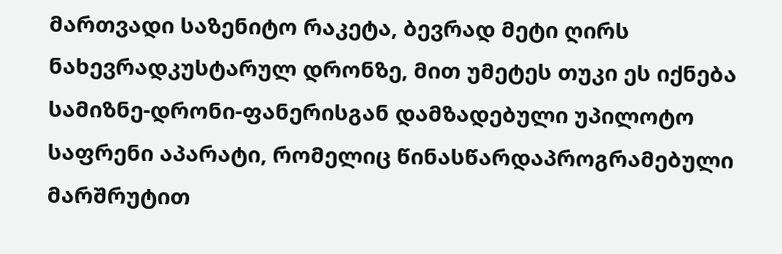მართვადი საზენიტო რაკეტა, ბევრად მეტი ღირს ნახევრადკუსტარულ დრონზე, მით უმეტეს თუკი ეს იქნება სამიზნე-დრონი-ფანერისგან დამზადებული უპილოტო საფრენი აპარატი, რომელიც წინასწარდაპროგრამებული მარშრუტით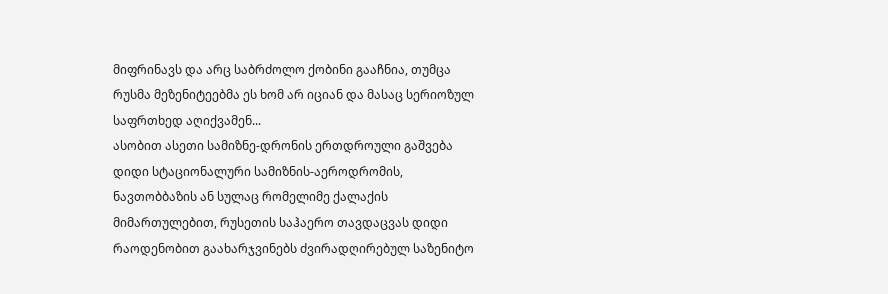მიფრინავს და არც საბრძოლო ქობინი გააჩნია, თუმცა რუსმა მეზენიტეებმა ეს ხომ არ იციან და მასაც სერიოზულ საფრთხედ აღიქვამენ...
ასობით ასეთი სამიზნე-დრონის ერთდროული გაშვება დიდი სტაციონალური სამიზნის-აეროდრომის, ნავთობბაზის ან სულაც რომელიმე ქალაქის მიმართულებით, რუსეთის საჰაერო თავდაცვას დიდი რაოდენობით გაახარჯვინებს ძვირადღირებულ საზენიტო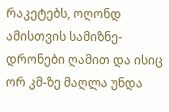რაკეტებს, ოღონდ ამისთვის სამიზნე-დრონები ღამით და ისიც ორ კმ-ზე მაღლა უნდა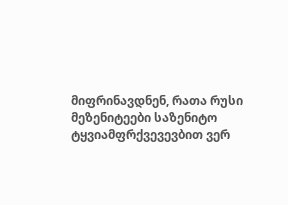მიფრინავდნენ, რათა რუსი მეზენიტეები საზენიტო ტყვიამფრქვევევბით ვერ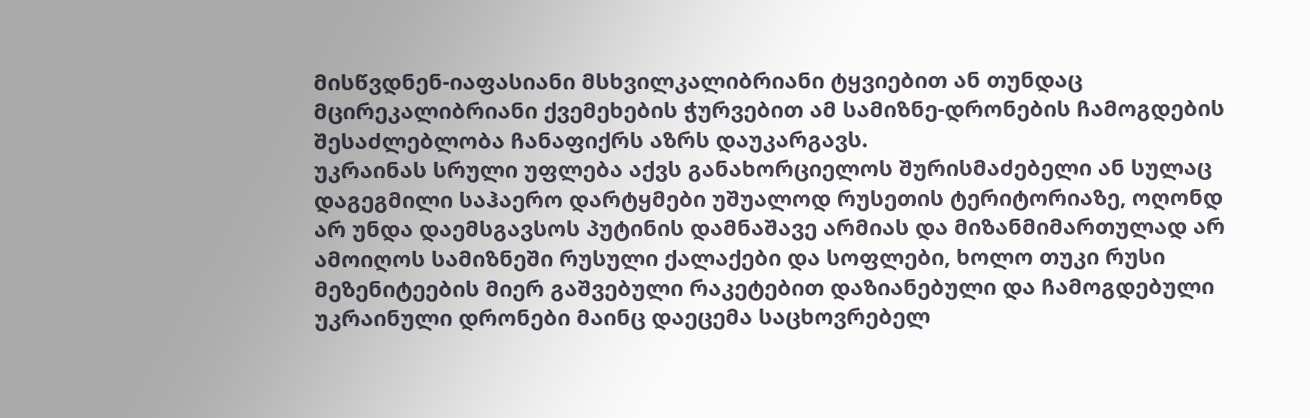მისწვდნენ-იაფასიანი მსხვილკალიბრიანი ტყვიებით ან თუნდაც მცირეკალიბრიანი ქვემეხების ჭურვებით ამ სამიზნე-დრონების ჩამოგდების შესაძლებლობა ჩანაფიქრს აზრს დაუკარგავს.
უკრაინას სრული უფლება აქვს განახორციელოს შურისმაძებელი ან სულაც დაგეგმილი საჰაერო დარტყმები უშუალოდ რუსეთის ტერიტორიაზე, ოღონდ არ უნდა დაემსგავსოს პუტინის დამნაშავე არმიას და მიზანმიმართულად არ ამოიღოს სამიზნეში რუსული ქალაქები და სოფლები, ხოლო თუკი რუსი მეზენიტეების მიერ გაშვებული რაკეტებით დაზიანებული და ჩამოგდებული უკრაინული დრონები მაინც დაეცემა საცხოვრებელ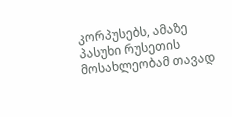კორპუსებს, ამაზე პასუხი რუსეთის მოსახლეობამ თავად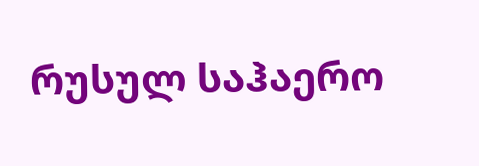რუსულ საჰაერო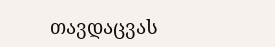თავდაცვას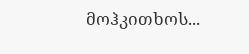მოჰკითხოს...